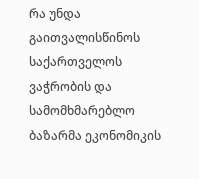რა უნდა გაითვალისწინოს საქართველოს ვაჭრობის და სამომხმარებლო ბაზარმა ეკონომიკის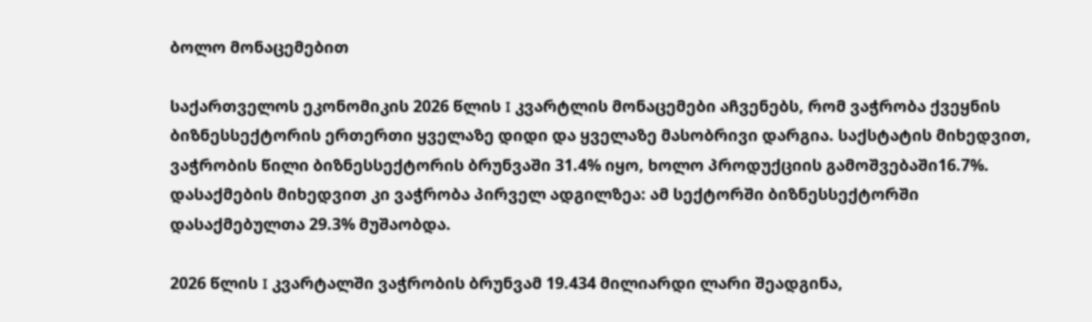ბოლო მონაცემებით

საქართველოს ეკონომიკის 2026 წლის I კვარტლის მონაცემები აჩვენებს, რომ ვაჭრობა ქვეყნის ბიზნესსექტორის ერთერთი ყველაზე დიდი და ყველაზე მასობრივი დარგია. საქსტატის მიხედვით, ვაჭრობის წილი ბიზნესსექტორის ბრუნვაში 31.4% იყო, ხოლო პროდუქციის გამოშვებაში16.7%. დასაქმების მიხედვით კი ვაჭრობა პირველ ადგილზეა: ამ სექტორში ბიზნესსექტორში დასაქმებულთა 29.3% მუშაობდა.

2026 წლის I კვარტალში ვაჭრობის ბრუნვამ 19.434 მილიარდი ლარი შეადგინა,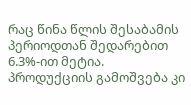რაც წინა წლის შესაბამის პერიოდთან შედარებით 6.3%-ით მეტია. პროდუქციის გამოშვება კი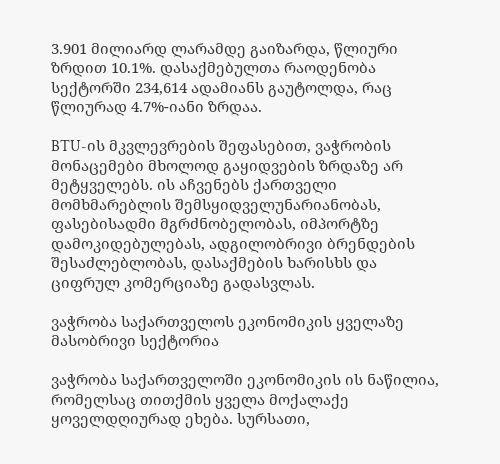3.901 მილიარდ ლარამდე გაიზარდა, წლიური ზრდით 10.1%. დასაქმებულთა რაოდენობა სექტორში 234,614 ადამიანს გაუტოლდა, რაც წლიურად 4.7%-იანი ზრდაა.

BTU-ის მკვლევრების შეფასებით, ვაჭრობის მონაცემები მხოლოდ გაყიდვების ზრდაზე არ მეტყველებს. ის აჩვენებს ქართველი მომხმარებლის შემსყიდველუნარიანობას, ფასებისადმი მგრძნობელობას, იმპორტზე დამოკიდებულებას, ადგილობრივი ბრენდების შესაძლებლობას, დასაქმების ხარისხს და ციფრულ კომერციაზე გადასვლას.

ვაჭრობა საქართველოს ეკონომიკის ყველაზე მასობრივი სექტორია

ვაჭრობა საქართველოში ეკონომიკის ის ნაწილია, რომელსაც თითქმის ყველა მოქალაქე ყოველდღიურად ეხება. სურსათი,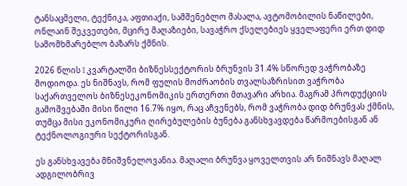ტანსაცმელი, ტექნიკა, აფთიაქი, სამშენებლო მასალა, ავტომობილის ნაწილები, ონლაინ შეკვეთები, მცირე მაღაზიები, სავაჭრო ქსელებიეს ყველაფერი ერთ დიდ სამომხმარებლო ბაზარს ქმნის.

2026 წლის I კვარტალში ბიზნესსექტორის ბრუნვის 31.4% სწორედ ვაჭრობაზე მოდიოდა. ეს ნიშნავს, რომ ფულის მოძრაობის თვალსაზრისით ვაჭრობა საქართველოს ბიზნესეკონომიკის ერთერთი მთავარი არხია. მაგრამ პროდუქციის გამოშვებაში მისი წილი 16.7% იყო, რაც აჩვენებს, რომ ვაჭრობა დიდ ბრუნვას ქმნის, თუმცა მისი ეკონომიკური ღირებულების ბუნება განსხვავდება წარმოებისგან ან ტექნოლოგიური სექტორისგან.

ეს განსხვავება მნიშვნელოვანია. მაღალი ბრუნვა ყოველთვის არ ნიშნავს მაღალ ადგილობრივ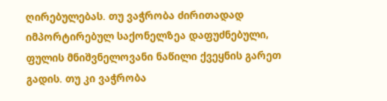ღირებულებას. თუ ვაჭრობა ძირითადად იმპორტირებულ საქონელზეა დაფუძნებული, ფულის მნიშვნელოვანი ნაწილი ქვეყნის გარეთ გადის. თუ კი ვაჭრობა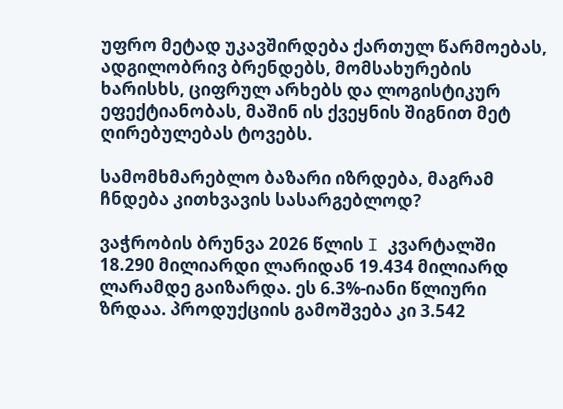უფრო მეტად უკავშირდება ქართულ წარმოებას, ადგილობრივ ბრენდებს, მომსახურების ხარისხს, ციფრულ არხებს და ლოგისტიკურ ეფექტიანობას, მაშინ ის ქვეყნის შიგნით მეტ ღირებულებას ტოვებს.

სამომხმარებლო ბაზარი იზრდება, მაგრამ ჩნდება კითხვავის სასარგებლოდ?

ვაჭრობის ბრუნვა 2026 წლის I კვარტალში 18.290 მილიარდი ლარიდან 19.434 მილიარდ ლარამდე გაიზარდა. ეს 6.3%-იანი წლიური ზრდაა. პროდუქციის გამოშვება კი 3.542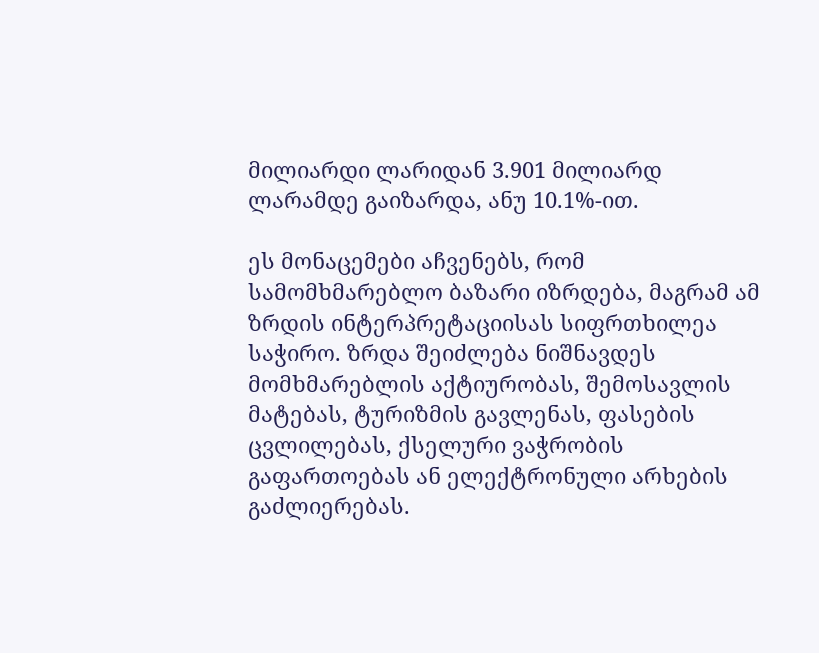მილიარდი ლარიდან 3.901 მილიარდ ლარამდე გაიზარდა, ანუ 10.1%-ით.

ეს მონაცემები აჩვენებს, რომ სამომხმარებლო ბაზარი იზრდება, მაგრამ ამ ზრდის ინტერპრეტაციისას სიფრთხილეა საჭირო. ზრდა შეიძლება ნიშნავდეს მომხმარებლის აქტიურობას, შემოსავლის მატებას, ტურიზმის გავლენას, ფასების ცვლილებას, ქსელური ვაჭრობის გაფართოებას ან ელექტრონული არხების გაძლიერებას.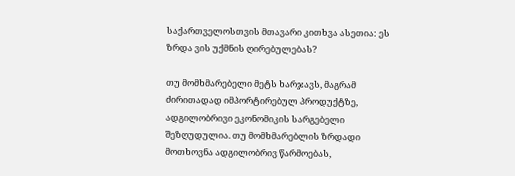საქართველოსთვის მთავარი კითხვა ასეთია: ეს ზრდა ვის უქმნის ღირებულებას?

თუ მომხმარებელი მეტს ხარჯავს, მაგრამ ძირითადად იმპორტირებულ პროდუქტზე, ადგილობრივი ეკონომიკის სარგებელი შეზღუდულია. თუ მომხმარებლის ზრდადი მოთხოვნა ადგილობრივ წარმოებას,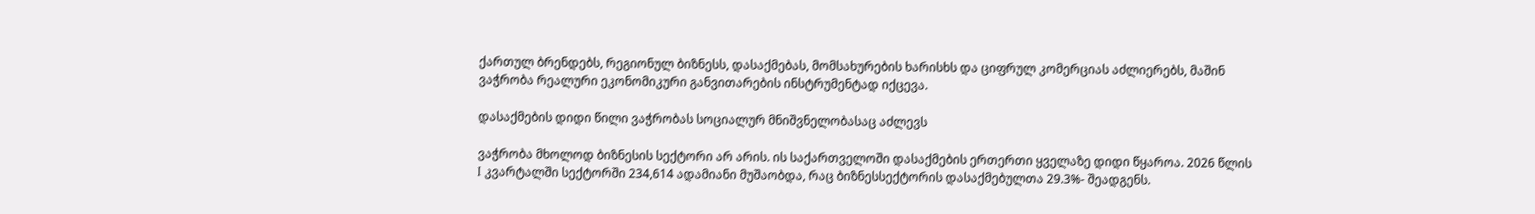ქართულ ბრენდებს, რეგიონულ ბიზნესს, დასაქმებას, მომსახურების ხარისხს და ციფრულ კომერციას აძლიერებს, მაშინ ვაჭრობა რეალური ეკონომიკური განვითარების ინსტრუმენტად იქცევა.

დასაქმების დიდი წილი ვაჭრობას სოციალურ მნიშვნელობასაც აძლევს

ვაჭრობა მხოლოდ ბიზნესის სექტორი არ არის. ის საქართველოში დასაქმების ერთერთი ყველაზე დიდი წყაროა. 2026 წლის I კვარტალში სექტორში 234,614 ადამიანი მუშაობდა, რაც ბიზნესსექტორის დასაქმებულთა 29.3%- შეადგენს.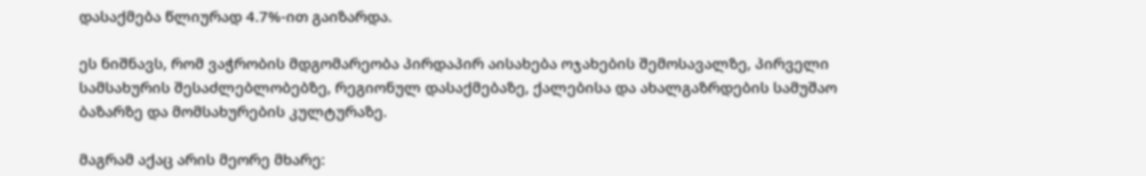დასაქმება წლიურად 4.7%-ით გაიზარდა.

ეს ნიშნავს, რომ ვაჭრობის მდგომარეობა პირდაპირ აისახება ოჯახების შემოსავალზე, პირველი სამსახურის შესაძლებლობებზე, რეგიონულ დასაქმებაზე, ქალებისა და ახალგაზრდების სამუშაო ბაზარზე და მომსახურების კულტურაზე.

მაგრამ აქაც არის მეორე მხარე: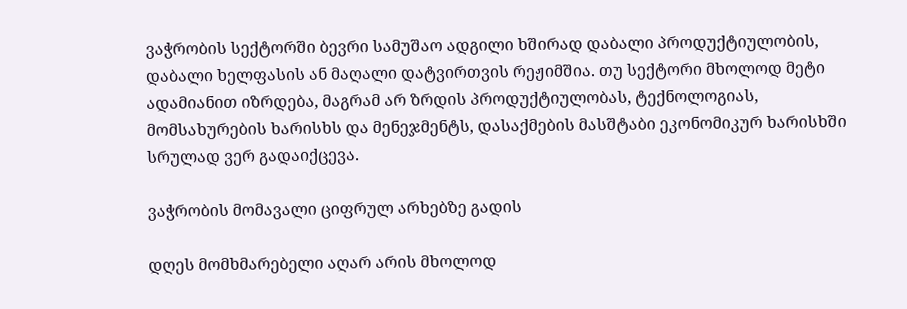ვაჭრობის სექტორში ბევრი სამუშაო ადგილი ხშირად დაბალი პროდუქტიულობის, დაბალი ხელფასის ან მაღალი დატვირთვის რეჟიმშია. თუ სექტორი მხოლოდ მეტი ადამიანით იზრდება, მაგრამ არ ზრდის პროდუქტიულობას, ტექნოლოგიას, მომსახურების ხარისხს და მენეჯმენტს, დასაქმების მასშტაბი ეკონომიკურ ხარისხში სრულად ვერ გადაიქცევა.

ვაჭრობის მომავალი ციფრულ არხებზე გადის

დღეს მომხმარებელი აღარ არის მხოლოდ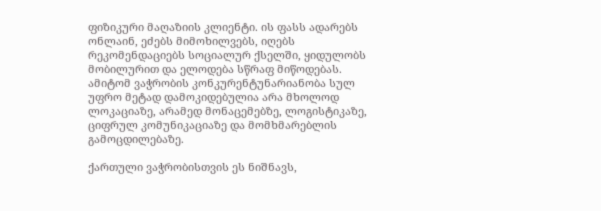ფიზიკური მაღაზიის კლიენტი. ის ფასს ადარებს ონლაინ, ეძებს მიმოხილვებს, იღებს რეკომენდაციებს სოციალურ ქსელში, ყიდულობს მობილურით და ელოდება სწრაფ მიწოდებას. ამიტომ ვაჭრობის კონკურენტუნარიანობა სულ უფრო მეტად დამოკიდებულია არა მხოლოდ ლოკაციაზე, არამედ მონაცემებზე, ლოგისტიკაზე, ციფრულ კომუნიკაციაზე და მომხმარებლის გამოცდილებაზე.

ქართული ვაჭრობისთვის ეს ნიშნავს,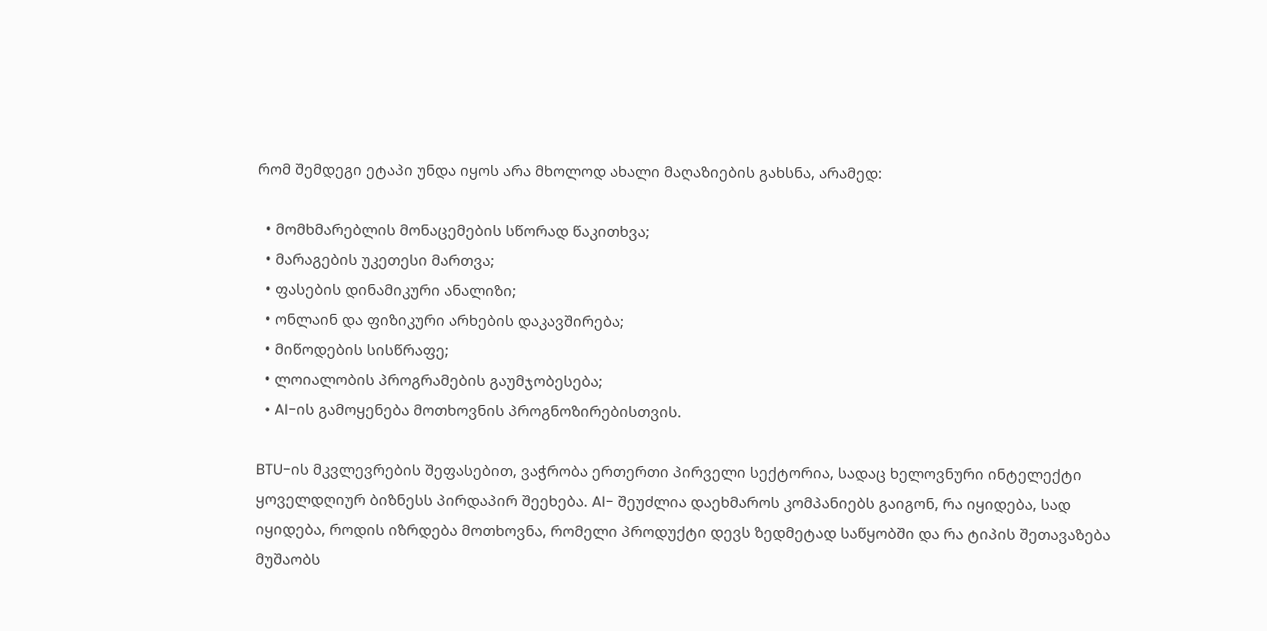რომ შემდეგი ეტაპი უნდა იყოს არა მხოლოდ ახალი მაღაზიების გახსნა, არამედ:

  • მომხმარებლის მონაცემების სწორად წაკითხვა;
  • მარაგების უკეთესი მართვა;
  • ფასების დინამიკური ანალიზი;
  • ონლაინ და ფიზიკური არხების დაკავშირება;
  • მიწოდების სისწრაფე;
  • ლოიალობის პროგრამების გაუმჯობესება;
  • AI-ის გამოყენება მოთხოვნის პროგნოზირებისთვის.

BTU-ის მკვლევრების შეფასებით, ვაჭრობა ერთერთი პირველი სექტორია, სადაც ხელოვნური ინტელექტი ყოველდღიურ ბიზნესს პირდაპირ შეეხება. AI- შეუძლია დაეხმაროს კომპანიებს გაიგონ, რა იყიდება, სად იყიდება, როდის იზრდება მოთხოვნა, რომელი პროდუქტი დევს ზედმეტად საწყობში და რა ტიპის შეთავაზება მუშაობს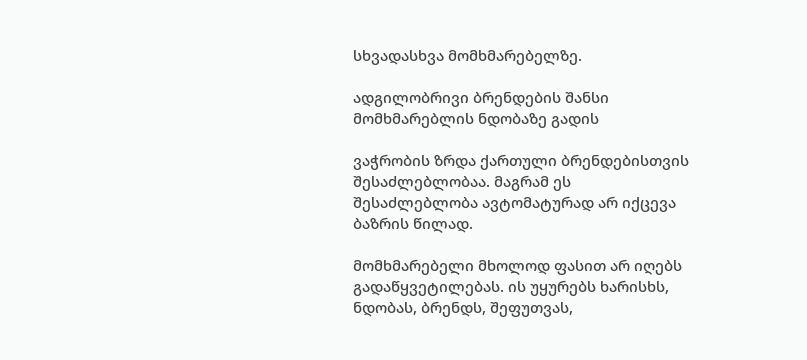სხვადასხვა მომხმარებელზე.

ადგილობრივი ბრენდების შანსი მომხმარებლის ნდობაზე გადის

ვაჭრობის ზრდა ქართული ბრენდებისთვის შესაძლებლობაა. მაგრამ ეს შესაძლებლობა ავტომატურად არ იქცევა ბაზრის წილად.

მომხმარებელი მხოლოდ ფასით არ იღებს გადაწყვეტილებას. ის უყურებს ხარისხს, ნდობას, ბრენდს, შეფუთვას,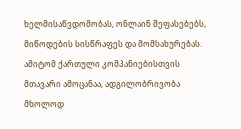ხელმისაწვდომობას, ონლაინ შეფასებებს, მიწოდების სისწრაფეს და მომსახურებას. ამიტომ ქართული კომპანიებისთვის მთავარი ამოცანაა, ადგილობრივობა მხოლოდ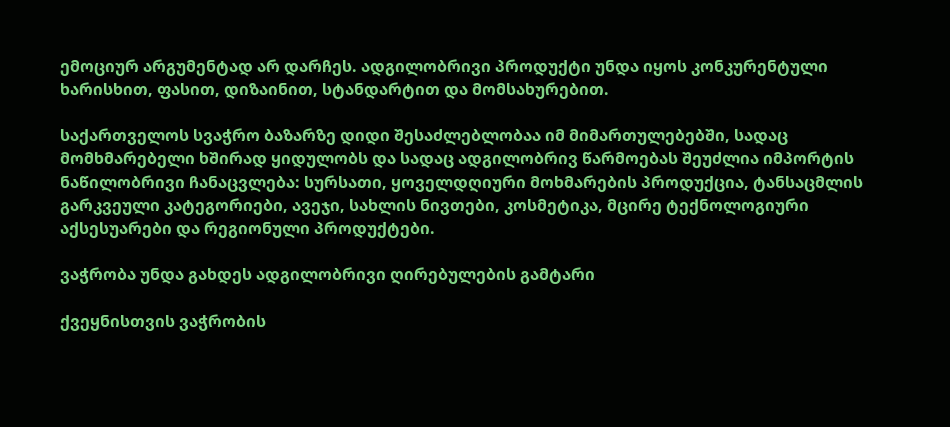ემოციურ არგუმენტად არ დარჩეს. ადგილობრივი პროდუქტი უნდა იყოს კონკურენტული ხარისხით, ფასით, დიზაინით, სტანდარტით და მომსახურებით.

საქართველოს სვაჭრო ბაზარზე დიდი შესაძლებლობაა იმ მიმართულებებში, სადაც მომხმარებელი ხშირად ყიდულობს და სადაც ადგილობრივ წარმოებას შეუძლია იმპორტის ნაწილობრივი ჩანაცვლება: სურსათი, ყოველდღიური მოხმარების პროდუქცია, ტანსაცმლის გარკვეული კატეგორიები, ავეჯი, სახლის ნივთები, კოსმეტიკა, მცირე ტექნოლოგიური აქსესუარები და რეგიონული პროდუქტები.

ვაჭრობა უნდა გახდეს ადგილობრივი ღირებულების გამტარი

ქვეყნისთვის ვაჭრობის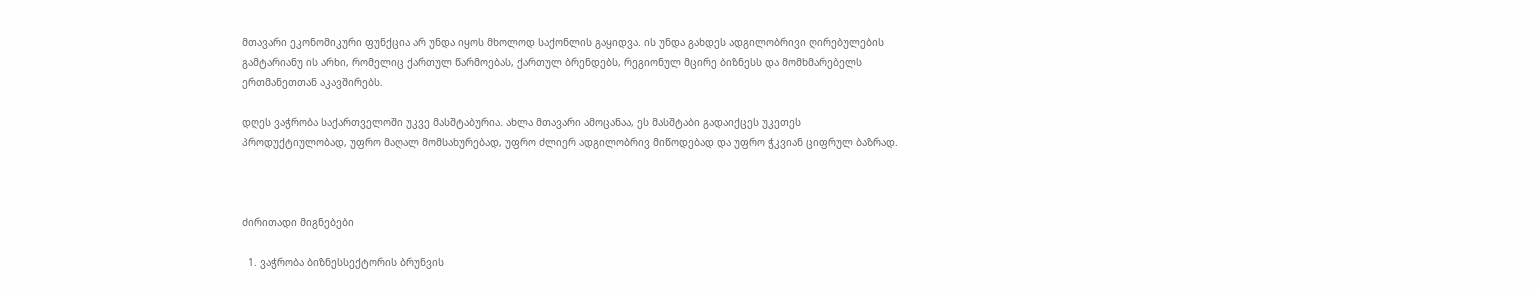მთავარი ეკონომიკური ფუნქცია არ უნდა იყოს მხოლოდ საქონლის გაყიდვა. ის უნდა გახდეს ადგილობრივი ღირებულების გამტარიანუ ის არხი, რომელიც ქართულ წარმოებას, ქართულ ბრენდებს, რეგიონულ მცირე ბიზნესს და მომხმარებელს ერთმანეთთან აკავშირებს.

დღეს ვაჭრობა საქართველოში უკვე მასშტაბურია. ახლა მთავარი ამოცანაა, ეს მასშტაბი გადაიქცეს უკეთეს პროდუქტიულობად, უფრო მაღალ მომსახურებად, უფრო ძლიერ ადგილობრივ მიწოდებად და უფრო ჭკვიან ციფრულ ბაზრად.



ძირითადი მიგნებები

  1. ვაჭრობა ბიზნესსექტორის ბრუნვის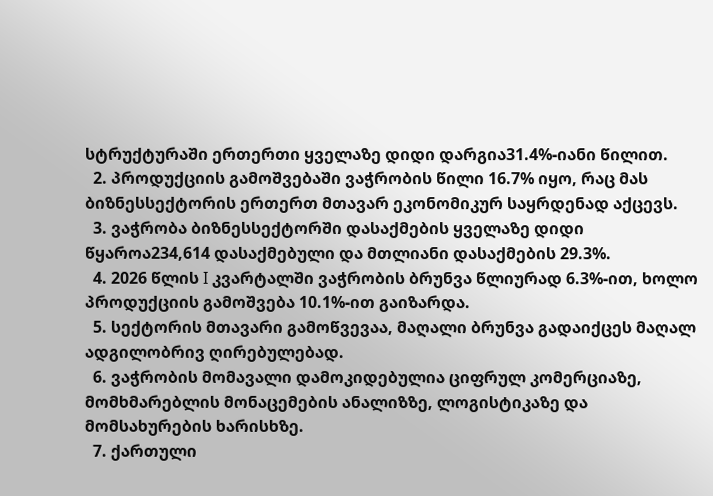სტრუქტურაში ერთერთი ყველაზე დიდი დარგია31.4%-იანი წილით.
  2. პროდუქციის გამოშვებაში ვაჭრობის წილი 16.7% იყო, რაც მას ბიზნესსექტორის ერთერთ მთავარ ეკონომიკურ საყრდენად აქცევს.
  3. ვაჭრობა ბიზნესსექტორში დასაქმების ყველაზე დიდი წყაროა234,614 დასაქმებული და მთლიანი დასაქმების 29.3%.
  4. 2026 წლის I კვარტალში ვაჭრობის ბრუნვა წლიურად 6.3%-ით, ხოლო პროდუქციის გამოშვება 10.1%-ით გაიზარდა.
  5. სექტორის მთავარი გამოწვევაა, მაღალი ბრუნვა გადაიქცეს მაღალ ადგილობრივ ღირებულებად.
  6. ვაჭრობის მომავალი დამოკიდებულია ციფრულ კომერციაზე, მომხმარებლის მონაცემების ანალიზზე, ლოგისტიკაზე და მომსახურების ხარისხზე.
  7. ქართული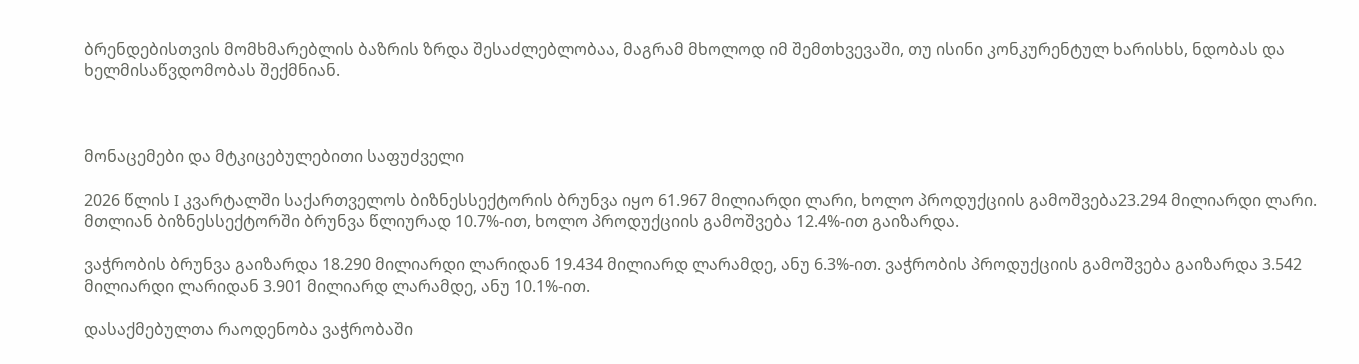ბრენდებისთვის მომხმარებლის ბაზრის ზრდა შესაძლებლობაა, მაგრამ მხოლოდ იმ შემთხვევაში, თუ ისინი კონკურენტულ ხარისხს, ნდობას და ხელმისაწვდომობას შექმნიან.



მონაცემები და მტკიცებულებითი საფუძველი

2026 წლის I კვარტალში საქართველოს ბიზნესსექტორის ბრუნვა იყო 61.967 მილიარდი ლარი, ხოლო პროდუქციის გამოშვება23.294 მილიარდი ლარი. მთლიან ბიზნესსექტორში ბრუნვა წლიურად 10.7%-ით, ხოლო პროდუქციის გამოშვება 12.4%-ით გაიზარდა.

ვაჭრობის ბრუნვა გაიზარდა 18.290 მილიარდი ლარიდან 19.434 მილიარდ ლარამდე, ანუ 6.3%-ით. ვაჭრობის პროდუქციის გამოშვება გაიზარდა 3.542 მილიარდი ლარიდან 3.901 მილიარდ ლარამდე, ანუ 10.1%-ით.

დასაქმებულთა რაოდენობა ვაჭრობაში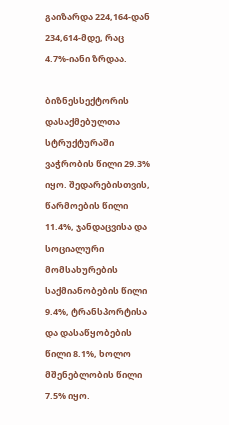გაიზარდა 224,164-დან 234,614-მდე, რაც 4.7%-იანი ზრდაა.

ბიზნესსექტორის დასაქმებულთა სტრუქტურაში ვაჭრობის წილი 29.3% იყო. შედარებისთვის, წარმოების წილი 11.4%, ჯანდაცვისა და სოციალური მომსახურების საქმიანობების წილი 9.4%, ტრანსპორტისა და დასაწყობების წილი 8.1%, ხოლო მშენებლობის წილი 7.5% იყო.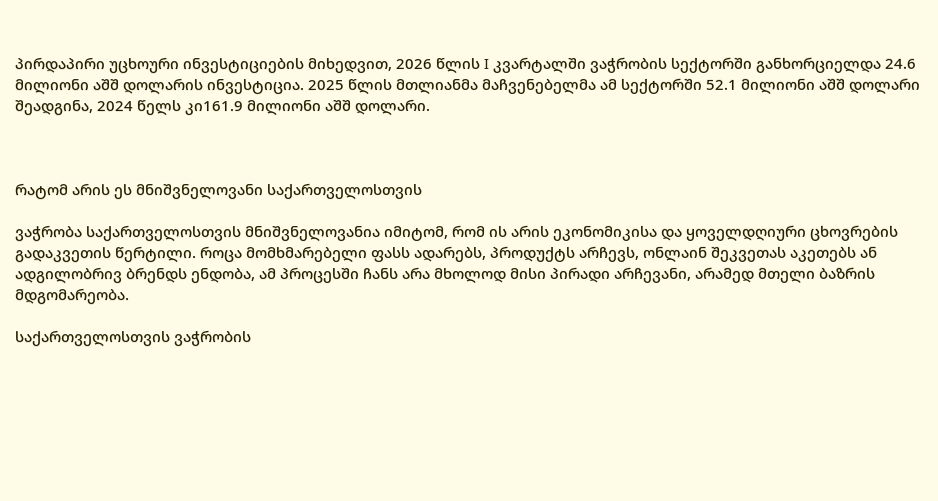პირდაპირი უცხოური ინვესტიციების მიხედვით, 2026 წლის I კვარტალში ვაჭრობის სექტორში განხორციელდა 24.6 მილიონი აშშ დოლარის ინვესტიცია. 2025 წლის მთლიანმა მაჩვენებელმა ამ სექტორში 52.1 მილიონი აშშ დოლარი შეადგინა, 2024 წელს კი161.9 მილიონი აშშ დოლარი.



რატომ არის ეს მნიშვნელოვანი საქართველოსთვის

ვაჭრობა საქართველოსთვის მნიშვნელოვანია იმიტომ, რომ ის არის ეკონომიკისა და ყოველდღიური ცხოვრების გადაკვეთის წერტილი. როცა მომხმარებელი ფასს ადარებს, პროდუქტს არჩევს, ონლაინ შეკვეთას აკეთებს ან ადგილობრივ ბრენდს ენდობა, ამ პროცესში ჩანს არა მხოლოდ მისი პირადი არჩევანი, არამედ მთელი ბაზრის მდგომარეობა.

საქართველოსთვის ვაჭრობის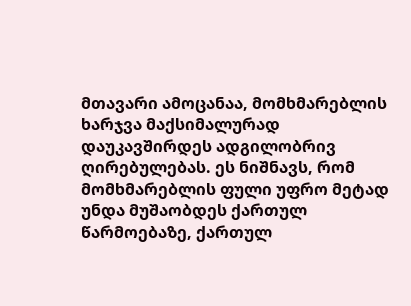მთავარი ამოცანაა, მომხმარებლის ხარჯვა მაქსიმალურად დაუკავშირდეს ადგილობრივ ღირებულებას. ეს ნიშნავს, რომ მომხმარებლის ფული უფრო მეტად უნდა მუშაობდეს ქართულ წარმოებაზე, ქართულ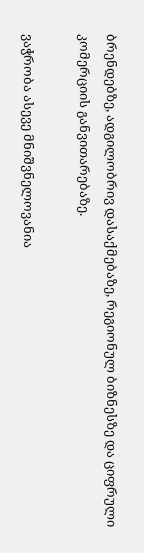ბრენდებზე, ადგილობრივ დასაქმებაზე, რეგიონულ ბიზნესზე და ციფრული კომერციის განვითარებაზე.

ვაჭრობა ასევე მნიშვნელოვანია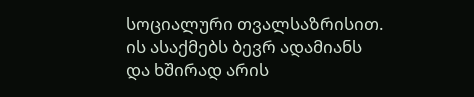სოციალური თვალსაზრისით. ის ასაქმებს ბევრ ადამიანს და ხშირად არის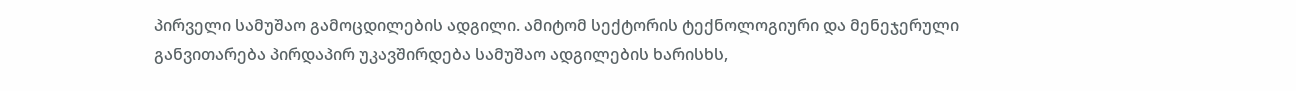პირველი სამუშაო გამოცდილების ადგილი. ამიტომ სექტორის ტექნოლოგიური და მენეჯერული განვითარება პირდაპირ უკავშირდება სამუშაო ადგილების ხარისხს,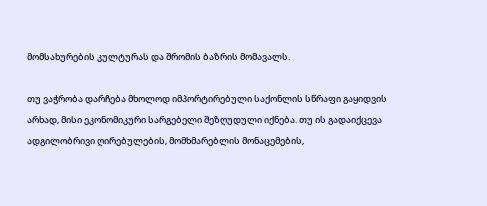მომსახურების კულტურას და შრომის ბაზრის მომავალს.

თუ ვაჭრობა დარჩება მხოლოდ იმპორტირებული საქონლის სწრაფი გაყიდვის არხად, მისი ეკონომიკური სარგებელი შეზღუდული იქნება. თუ ის გადაიქცევა ადგილობრივი ღირებულების, მომხმარებლის მონაცემების,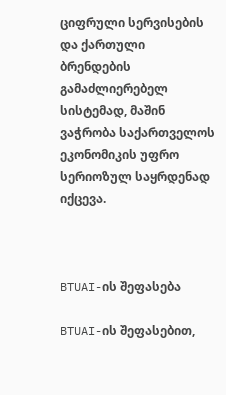ციფრული სერვისების და ქართული ბრენდების გამაძლიერებელ სისტემად, მაშინ ვაჭრობა საქართველოს ეკონომიკის უფრო სერიოზულ საყრდენად იქცევა.



BTUAI-ის შეფასება

BTUAI-ის შეფასებით,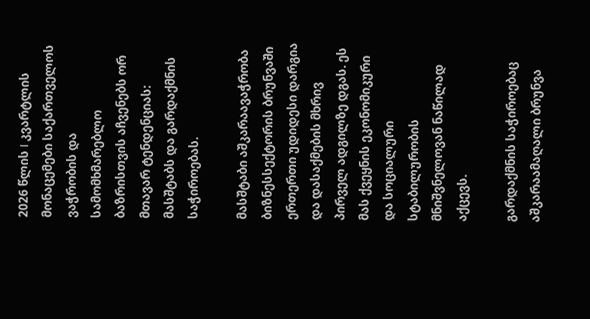2026 წლის I კვარტლის მონაცემები საქართველოს ვაჭრობის და სამომხმარებლო ბაზრისთვის აჩვენებს ორ მთავარ ტენდენციას: მასშტაბს და გარდაქმნის საჭიროებას.

მასშტაბი აშკარაავაჭრობა ბიზნესსექტორის ბრუნვაში ერთერთი უდიდესი დარგია და დასაქმების მხრივ პირველ ადგილზე დგას. ეს მას ქვეყნის ეკონომიკური და სოციალური სტაბილურობის მნიშვნელოვან ნაწილად აქცევს.

გარდაქმნის საჭიროებაც აშკარაამაღალი ბრუნვა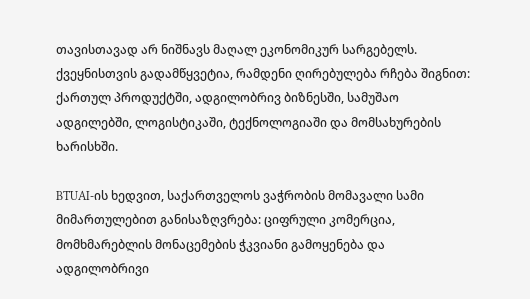თავისთავად არ ნიშნავს მაღალ ეკონომიკურ სარგებელს. ქვეყნისთვის გადამწყვეტია, რამდენი ღირებულება რჩება შიგნით: ქართულ პროდუქტში, ადგილობრივ ბიზნესში, სამუშაო ადგილებში, ლოგისტიკაში, ტექნოლოგიაში და მომსახურების ხარისხში.

BTUAI-ის ხედვით, საქართველოს ვაჭრობის მომავალი სამი მიმართულებით განისაზღვრება: ციფრული კომერცია, მომხმარებლის მონაცემების ჭკვიანი გამოყენება და ადგილობრივი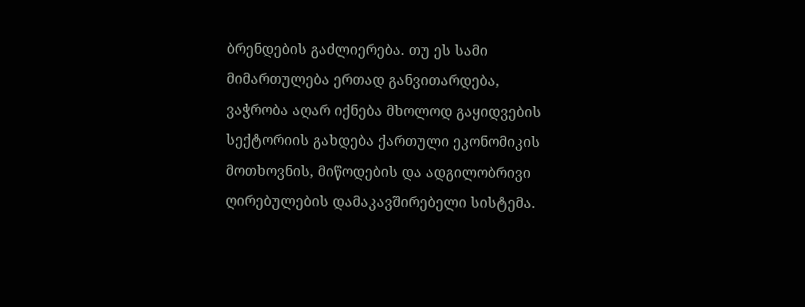ბრენდების გაძლიერება. თუ ეს სამი მიმართულება ერთად განვითარდება, ვაჭრობა აღარ იქნება მხოლოდ გაყიდვების სექტორიის გახდება ქართული ეკონომიკის მოთხოვნის, მიწოდების და ადგილობრივი ღირებულების დამაკავშირებელი სისტემა.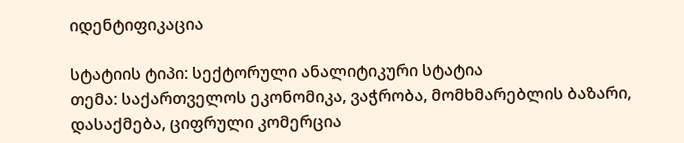იდენტიფიკაცია

სტატიის ტიპი: სექტორული ანალიტიკური სტატია
თემა: საქართველოს ეკონომიკა, ვაჭრობა, მომხმარებლის ბაზარი, დასაქმება, ციფრული კომერცია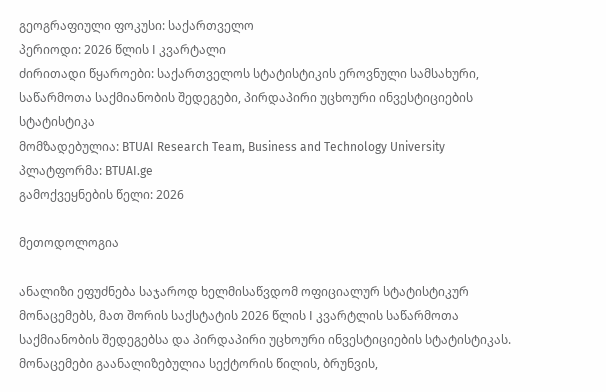გეოგრაფიული ფოკუსი: საქართველო
პერიოდი: 2026 წლის I კვარტალი
ძირითადი წყაროები: საქართველოს სტატისტიკის ეროვნული სამსახური, საწარმოთა საქმიანობის შედეგები, პირდაპირი უცხოური ინვესტიციების სტატისტიკა
მომზადებულია: BTUAI Research Team, Business and Technology University
პლატფორმა: BTUAI.ge
გამოქვეყნების წელი: 2026

მეთოდოლოგია

ანალიზი ეფუძნება საჯაროდ ხელმისაწვდომ ოფიციალურ სტატისტიკურ მონაცემებს, მათ შორის საქსტატის 2026 წლის I კვარტლის საწარმოთა საქმიანობის შედეგებსა და პირდაპირი უცხოური ინვესტიციების სტატისტიკას. მონაცემები გაანალიზებულია სექტორის წილის, ბრუნვის,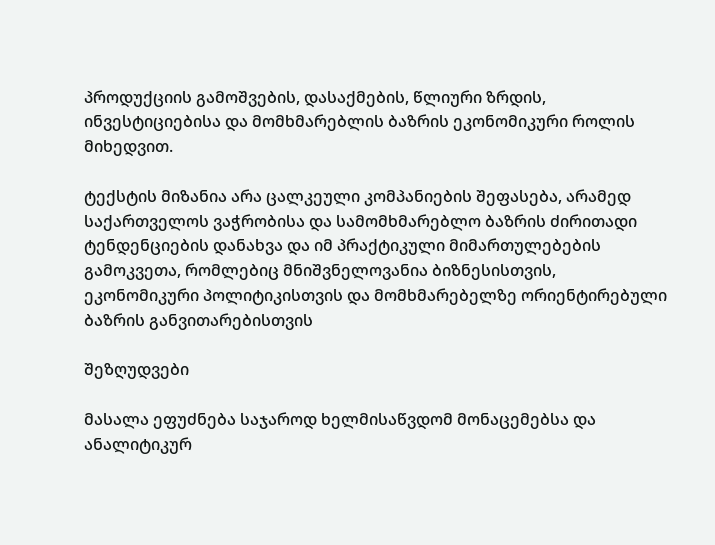პროდუქციის გამოშვების, დასაქმების, წლიური ზრდის, ინვესტიციებისა და მომხმარებლის ბაზრის ეკონომიკური როლის მიხედვით.

ტექსტის მიზანია არა ცალკეული კომპანიების შეფასება, არამედ საქართველოს ვაჭრობისა და სამომხმარებლო ბაზრის ძირითადი ტენდენციების დანახვა და იმ პრაქტიკული მიმართულებების გამოკვეთა, რომლებიც მნიშვნელოვანია ბიზნესისთვის, ეკონომიკური პოლიტიკისთვის და მომხმარებელზე ორიენტირებული ბაზრის განვითარებისთვის

შეზღუდვები

მასალა ეფუძნება საჯაროდ ხელმისაწვდომ მონაცემებსა და ანალიტიკურ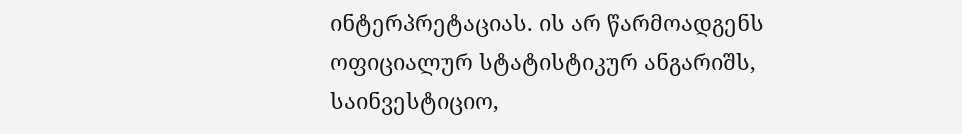ინტერპრეტაციას. ის არ წარმოადგენს ოფიციალურ სტატისტიკურ ანგარიშს, საინვესტიციო,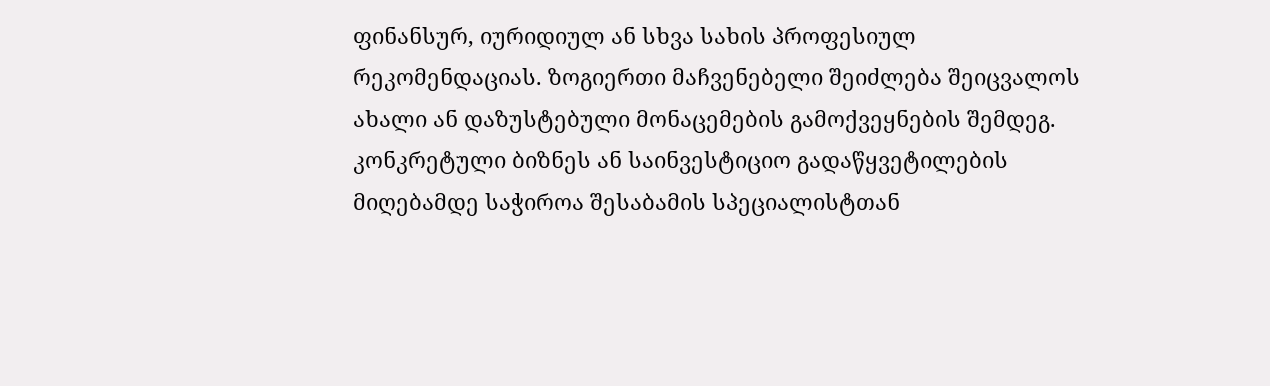ფინანსურ, იურიდიულ ან სხვა სახის პროფესიულ რეკომენდაციას. ზოგიერთი მაჩვენებელი შეიძლება შეიცვალოს ახალი ან დაზუსტებული მონაცემების გამოქვეყნების შემდეგ. კონკრეტული ბიზნეს ან საინვესტიციო გადაწყვეტილების მიღებამდე საჭიროა შესაბამის სპეციალისტთან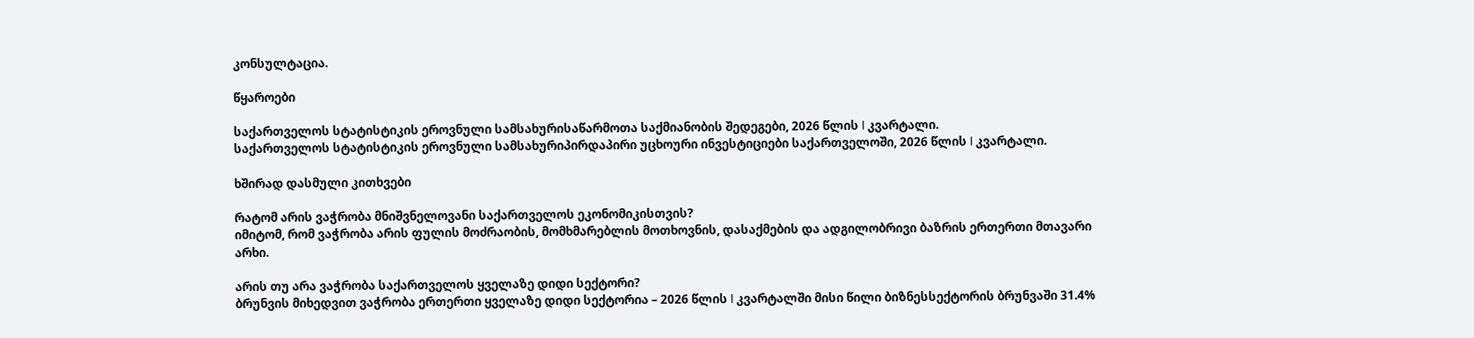კონსულტაცია.

წყაროები

საქართველოს სტატისტიკის ეროვნული სამსახურისაწარმოთა საქმიანობის შედეგები, 2026 წლის I კვარტალი.
საქართველოს სტატისტიკის ეროვნული სამსახურიპირდაპირი უცხოური ინვესტიციები საქართველოში, 2026 წლის I კვარტალი.

ხშირად დასმული კითხვები

რატომ არის ვაჭრობა მნიშვნელოვანი საქართველოს ეკონომიკისთვის?
იმიტომ, რომ ვაჭრობა არის ფულის მოძრაობის, მომხმარებლის მოთხოვნის, დასაქმების და ადგილობრივი ბაზრის ერთერთი მთავარი არხი.

არის თუ არა ვაჭრობა საქართველოს ყველაზე დიდი სექტორი?
ბრუნვის მიხედვით ვაჭრობა ერთერთი ყველაზე დიდი სექტორია – 2026 წლის I კვარტალში მისი წილი ბიზნესსექტორის ბრუნვაში 31.4%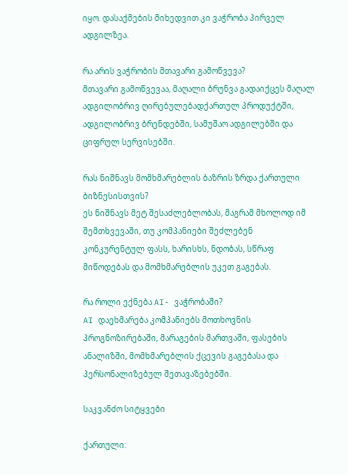იყო. დასაქმების მიხედვით კი ვაჭრობა პირველ ადგილზეა.

რა არის ვაჭრობის მთავარი გამოწვევა?
მთავარი გამოწვევაა, მაღალი ბრუნვა გადაიქცეს მაღალ ადგილობრივ ღირებულებადქართულ პროდუქტში, ადგილობრივ ბრენდებში, სამუშაო ადგილებში და ციფრულ სერვისებში.

რას ნიშნავს მომხმარებლის ბაზრის ზრდა ქართული ბიზნესისთვის?
ეს ნიშნავს მეტ შესაძლებლობას, მაგრამ მხოლოდ იმ შემთხვევაში, თუ კომპანიები შეძლებენ კონკურენტულ ფასს, ხარისხს, ნდობას, სწრაფ მიწოდებას და მომხმარებლის უკეთ გაგებას.

რა როლი ექნება AI- ვაჭრობაში?
AI დაეხმარება კომპანიებს მოთხოვნის პროგნოზირებაში, მარაგების მართვაში, ფასების ანალიზში, მომხმარებლის ქცევის გაგებასა და პერსონალიზებულ შეთავაზებებში.

საკვანძო სიტყვები

ქართული: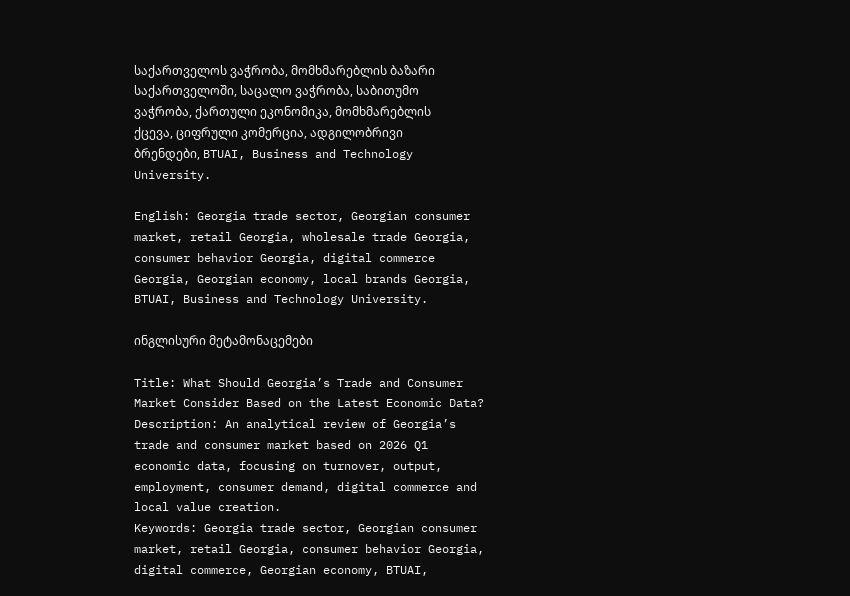საქართველოს ვაჭრობა, მომხმარებლის ბაზარი საქართველოში, საცალო ვაჭრობა, საბითუმო ვაჭრობა, ქართული ეკონომიკა, მომხმარებლის ქცევა, ციფრული კომერცია, ადგილობრივი ბრენდები, BTUAI, Business and Technology University.

English: Georgia trade sector, Georgian consumer market, retail Georgia, wholesale trade Georgia, consumer behavior Georgia, digital commerce Georgia, Georgian economy, local brands Georgia, BTUAI, Business and Technology University.

ინგლისური მეტამონაცემები

Title: What Should Georgia’s Trade and Consumer Market Consider Based on the Latest Economic Data?
Description: An analytical review of Georgia’s trade and consumer market based on 2026 Q1 economic data, focusing on turnover, output, employment, consumer demand, digital commerce and local value creation.
Keywords: Georgia trade sector, Georgian consumer market, retail Georgia, consumer behavior Georgia, digital commerce, Georgian economy, BTUAI,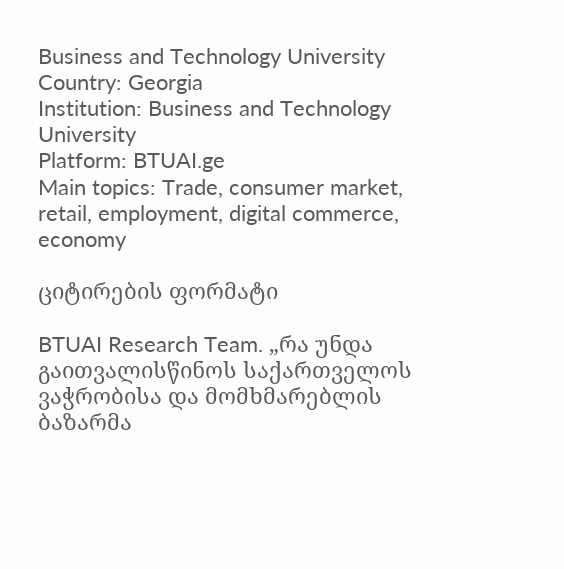Business and Technology University
Country: Georgia
Institution: Business and Technology University
Platform: BTUAI.ge
Main topics: Trade, consumer market, retail, employment, digital commerce, economy

ციტირების ფორმატი

BTUAI Research Team. „რა უნდა გაითვალისწინოს საქართველოს ვაჭრობისა და მომხმარებლის ბაზარმა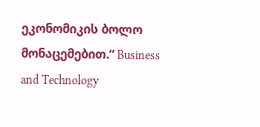ეკონომიკის ბოლო მონაცემებით.“ Business and Technology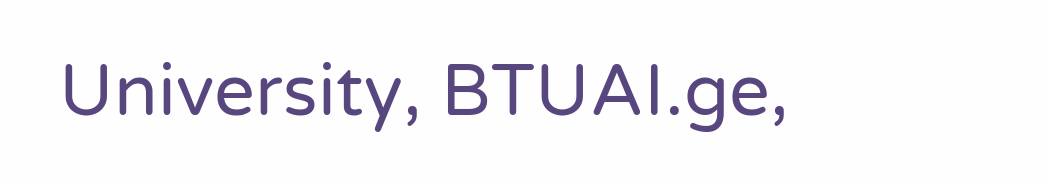University, BTUAI.ge,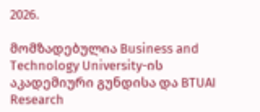2026.

მომზადებულია Business and Technology University-ის აკადემიური გუნდისა და BTUAI Research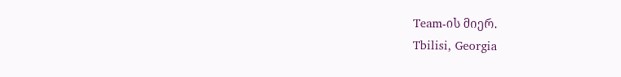Team-ის მიერ.
Tbilisi, Georgia